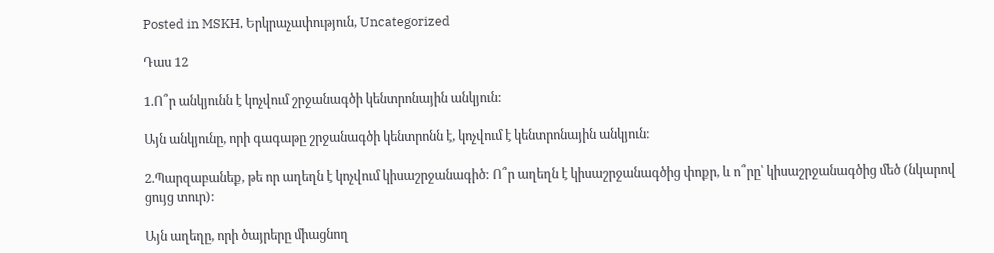Posted in MSKH, Երկրաչափություն, Uncategorized

Դաս 12

1.Ո՞ր անկյունն է կոչվում շրջանագծի կենտրոնային անկյուն:

Այն անկյունը, որի գագաթը շրջանագծի կենտրոնն է, կոչվում է կենտրոնային անկյուն։

2.Պարզաբանեք, թե որ աղեղն է կոչվում կիսաշրջանագիծ: Ո՞ր աղեղն է կիսաշրջանագծից փոքր, և ո՞րը՝ կիսաշրջանագծից մեծ (նկարով ցույց տուր):

Այն աղեղը, որի ծայրերը միացնող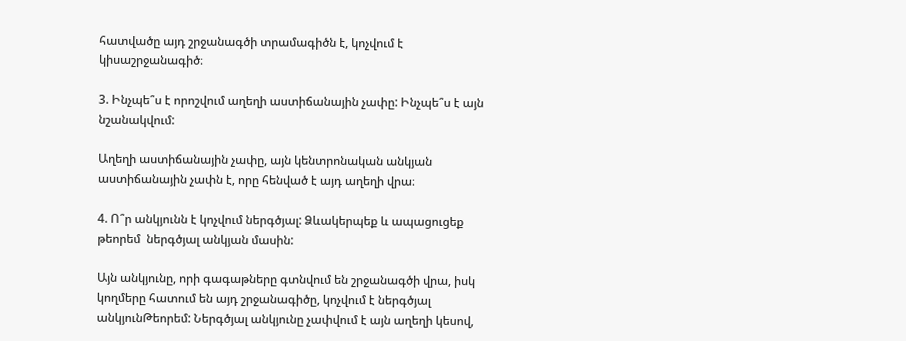հատվածը այդ շրջանագծի տրամագիծն է, կոչվում է կիսաշրջանագիծ։

3. Ինչպե՞ս է որոշվում աղեղի աստիճանային չափը: Ինչպե՞ս է այն նշանակվում:

Աղեղի աստիճանային չափը, այն կենտրոնական անկյան աստիճանային չափն է, որը հենված է այդ աղեղի վրա։

4. Ո՞ր անկյունն է կոչվում ներգծյալ: Ձևակերպեք և ապացուցեք թեորեմ  ներգծյալ անկյան մասին:

Այն անկյունը, որի գագաթները գտնվում են շրջանագծի վրա, իսկ կողմերը հատում են այդ շրջանագիծը, կոչվում է ներգծյալ անկյունԹեորեմ: Ներգծյալ անկյունը չափվում է այն աղեղի կեսով,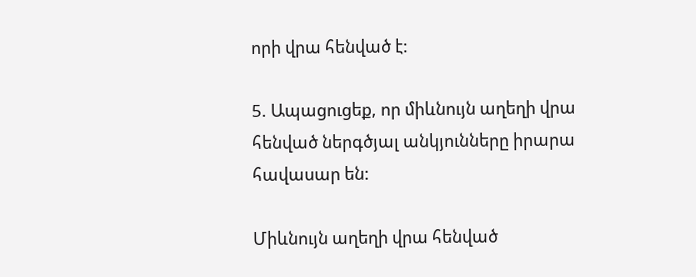որի վրա հենված է:

5. Ապացուցեք, որ միևնույն աղեղի վրա հենված ներգծյալ անկյունները իրարա հավասար են:

Միևնույն աղեղի վրա հենված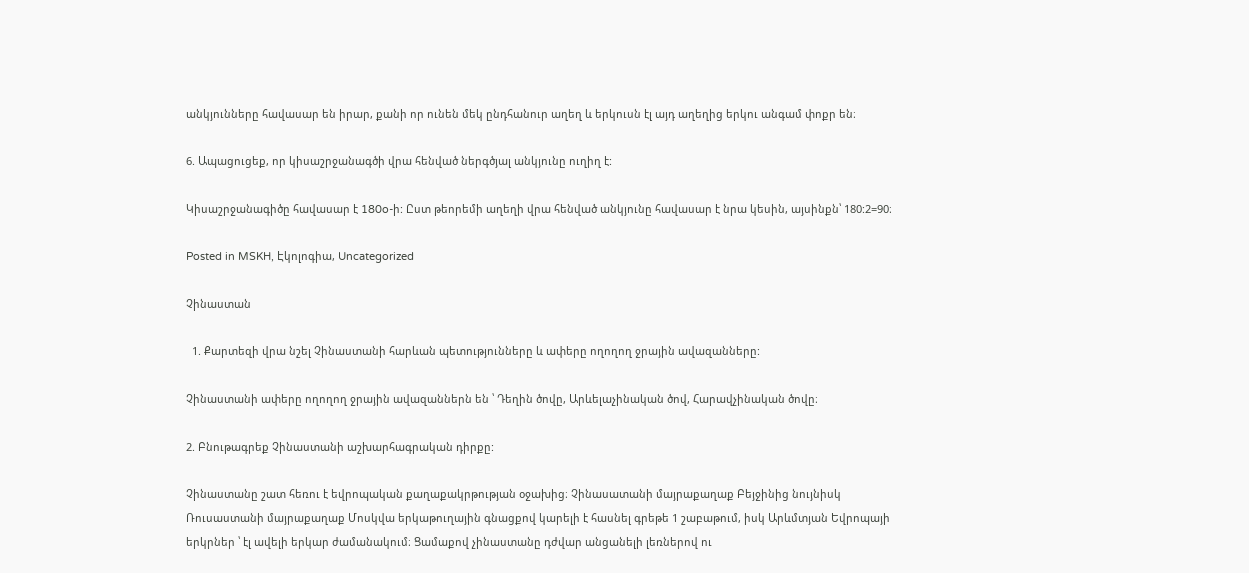անկյունները հավասար են իրար, քանի որ ունեն մեկ ընդհանուր աղեղ և երկուսն էլ այդ աղեղից երկու անգամ փոքր են։

6. Ապացուցեք, որ կիսաշրջանագծի վրա հենված ներգծյալ անկյունը ուղիղ է:

Կիսաշրջանագիծը հավասար է 180o-ի: Ըստ թեորեմի աղեղի վրա հենված անկյունը հավասար է նրա կեսին, այսինքն՝ 180:2=90։

Posted in MSKH, Էկոլոգիա, Uncategorized

Չինաստան

  1. Քարտեզի վրա նշել Չինաստանի հարևան պետությունները և ափերը ողողող ջրային ավազանները:

Չինաստանի ափերը ողողող ջրային ավազաններն են ՝ Դեղին ծովը, Արևելաչինական ծով, Հարավչինական ծովը։

2. Բնութագրեք Չինաստանի աշխարհագրական դիրքը:

Չինաստանը շատ հեռու է եվրոպական քաղաքակրթության օջախից։ Չինասատանի մայրաքաղաք Բեյջինից նույնիսկ Ռուսաստանի մայրաքաղաք Մոսկվա երկաթուղային գնացքով կարելի է հասնել գրեթե 1 շաբաթում, իսկ Արևմտյան Եվրոպայի երկրներ ՝ էլ ավելի երկար ժամանակում։ Ցամաքով չինաստանը դժվար անցանելի լեռներով ու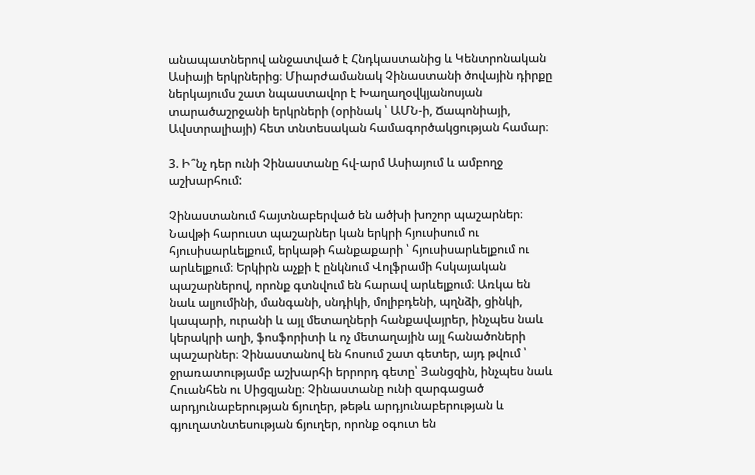անապատներով անջատված է Հնդկաստանից և Կենտրոնական Ասիայի երկրներից։ Միարժամանակ Չինաստանի ծովային դիրքը ներկայումս շատ նպաստավոր է Խաղաղօվկյանոսյան տարածաշրջանի երկրների (օրինակ ՝ ԱՄՆ-ի, Ճապոնիայի, Ավստրալիայի) հետ տնտեսական համագործակցության համար։

3. Ի՞նչ դեր ունի Չինաստանը հվ-արմ Ասիայում և ամբողջ աշխարհում:

Չինաստանում հայտնաբերված են ածխի խոշոր պաշարներ։ Նավթի հարուստ պաշարներ կան երկրի հյուսիսում ու հյուսիսարևելքում, երկաթի հանքաքարի ՝ հյուսիսարևելքում ու արևելքում։ Երկիրն աչքի է ընկնում Վոլֆրամի հսկայական պաշարներով, որոնք գտնվում են հարավ արևելքում։ Առկա են նաև ալյումինի, մանգանի, սնդիկի, մոլիբդենի, պղնձի, ցինկի, կապարի, ուրանի և այլ մետաղների հանքավայրեր, ինչպես նաև կերակրի աղի, ֆոսֆորիտի և ոչ մետաղային այլ հանածոների պաշարներ։ Չինաստանով են հոսում շատ գետեր, այդ թվում ՝ ջրառատությամբ աշխարհի երրորդ գետը՝ Յանցզին, ինչպես նաև Հուանհեն ու Սիցզյանը։ Չինաստանը ունի զարգացած արդյունաբերության ճյուղեր, թեթև արդյունաբերության և գյուղատնտեսության ճյուղեր, որոնք օգուտ են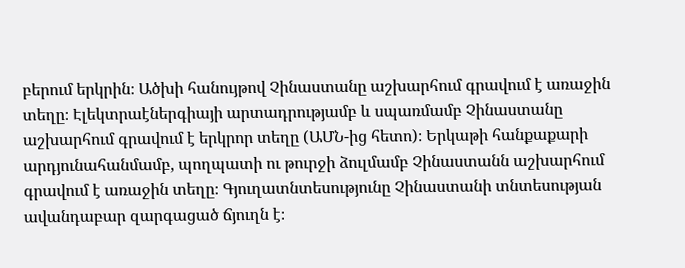բերում երկրին։ Ածխի հանույթով Չինաստանը աշխարհում գրավում է առաջին տեղը։ Էլեկտրաէներգիայի արտադրությամբ և սպառմամբ Չինաստանը աշխարհում գրավում է երկրոր տեղը (ԱՄՆ-ից հետո)։ Երկաթի հանքաքարի արդյունահանմամբ, պողպատի ու թուրջի ձուլմամբ Չինաստանն աշխարհում գրավում է առաջին տեղը։ Գյուղատնտեսությունը Չինաստանի տնտեսության ավանդաբար զարգացած ճյուղն է։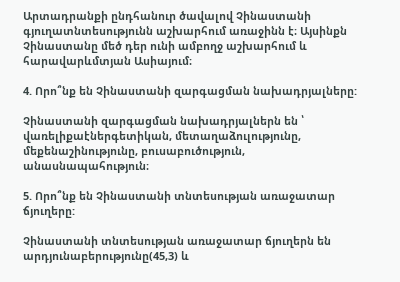Արտադրանքի ընդհանուր ծավալով Չինաստանի գյուղատնտեսությունն աշխարհում առաջինն է։ Այսինքն Չինաստանը մեծ դեր ունի ամբողջ աշխարհում և հարավարևմտյան Ասիայում։

4. Որո՞նք են Չինաստանի զարգացման նախադրյալները:

Չինաստանի զարգացման նախադրյալներն են ՝ վառելիքաէներգետիկան, մետաղաձուլությունը, մեքենաշինությունը, բուսաբուծություն, անասնապահություն։

5. Որո՞նք են Չինաստանի տնտեսության առաջատար ճյուղերը:

Չինաստանի տնտեսության առաջատար ճյուղերն են արդյունաբերությունը(45,3) և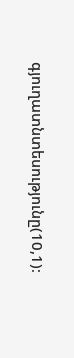գյուղատնտեսությունը(10,1)։